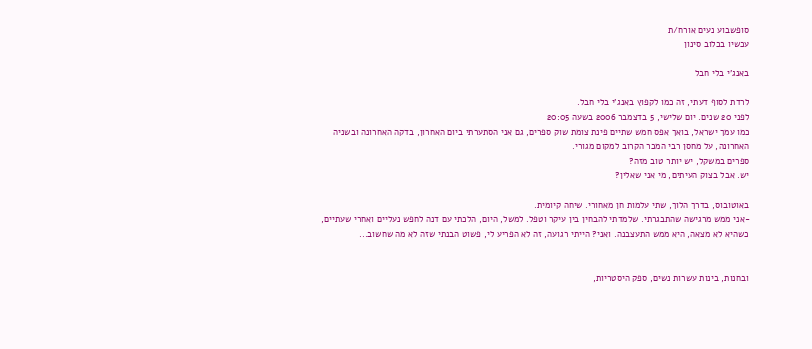סופשבוע נעים אורח/ת
עכשיו בכלוב סינון

באנג'י בלי חבל

לרדת לסוף דעתי, זה כמו לקפוץ באנג'י בלי חבל.
לפני 20 שנים. יום שלישי, 5 בדצמבר 2006 בשעה 20:05
כמו עמך ישראל, בואך אפס חמש שתיים פינת צומת שוק ספרים, גם אני הסתערתי ביום האחרון, בדקה האחרונה ובשניה האחרונה, על מחסן רבי המכר הקרוב למקום מגורי.
ספרים במשקל, יש יותר טוב מזה?
יש. אבל בצוק העיתים, מי אני שאלין?

באוטובוס, בדרך הלוך, שתי עלמות חן מאחורי. שיחה קיומית.
-אני ממש מרגישה שהתבגרתי. שלמדתי להבחין בין עיקר וטפל. למשל, היום, הלכתי עם דנה לחפש נעליים ואחרי שעתיים, כשהיא לא מצאה, היא ממש התעצבנה. ואני? הייתי רגועה, זה לא הפריע לי, פשוט הבנתי שזה לא מה שחשוב...


ובחנות, בינות עשרות נשים, ספק היסטריות,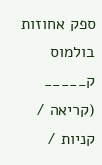ספק אחוזות בולמוס ק_____ (קריאה / קניות /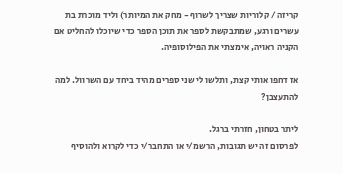קריזה / קלוריות שצריך לשרוף - מחק את המיותר) וליד מוכרת בת עשרים ורגע, שמתבקשת לספר את תוכן הספר כדי שיוכלו להחליט אם הקניה ראויה, אימצתי את הפילוסופיה.

אז דחפו אותי קצת, ותלשו לי שני ספרים מהיד ביחד עם השרוול. למה להתעצבן?

ליתר בטחון, חזרתי ברגל.
לפרסום זה יש תגובות, הרשמ/י או התחבר/י כדי לקרוא ולהוסיף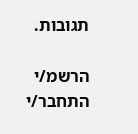תגובות.

הרשמ/י התחבר/י